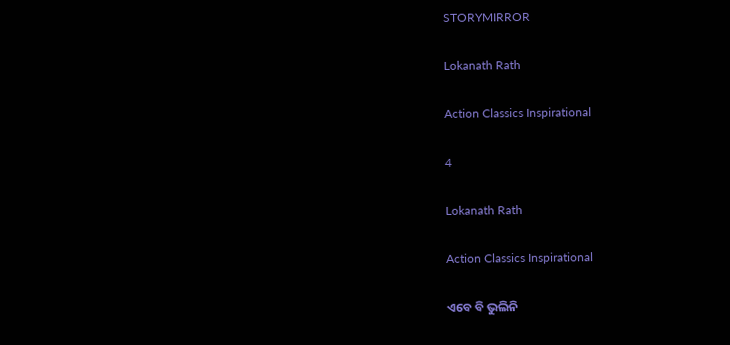STORYMIRROR

Lokanath Rath

Action Classics Inspirational

4

Lokanath Rath

Action Classics Inspirational

ଏବେ ବି ଭୁଲିନି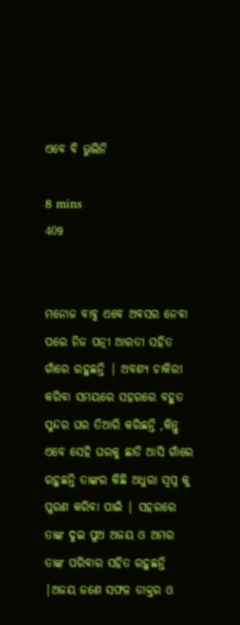ଏବେ ବି ଭୁଲିନି

8 mins
409


ମନୋଜ ବାବୁ ଏବେ ଅବସର ନେବା ପରେ ନିଜ ପତ୍ନୀ ଆରତୀ ସହିତ ଗାଁରେ ରହୁଛନ୍ତି | ଅବଶ୍ୟ ଚାକିରୀ କରିବା ସମୟରେ ସହରରେ ବହୁତ ସୁନ୍ଦର ଘର ତିଆରି କରିଛନ୍ତି ,କିନ୍ତୁ ଏବେ ସେହି ଘରକୁ ଛାଡି ଆସି ଗାଁରେ ରହୁଛନ୍ତି ତାଙ୍କର କିଛି ଅଧୁରା ସ୍ବପ୍ନ କୁ ପୁରଣ କରିବା ପାଇଁ | ସହରରେ ତାଙ୍କ ଦୁଇ ପୁଅ ଅଜୟ ଓ ଅମର ତାଙ୍କ ପରିବାର ସହିତ ରହୁଛନ୍ତି |ଅଜୟ ଜଣେ ସଫଳ ଡାକ୍ତର ଓ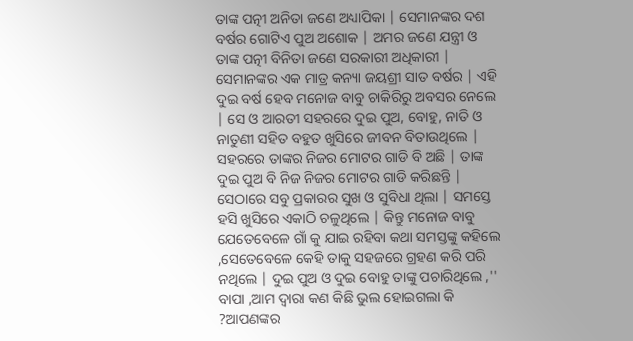ତାଙ୍କ ପତ୍ନୀ ଅନିତା ଜଣେ ଅଧ୍ୟାପିକା | ସେମାନଙ୍କର ଦଶ ବର୍ଷର ଗୋଟିଏ ପୁଅ ଅଶୋକ | ଅମର ଜଣେ ଯନ୍ତ୍ରୀ ଓ ତାଙ୍କ ପତ୍ନୀ ବିନିତା ଜଣେ ସରକାରୀ ଅଧିକାରୀ | ସେମାନଙ୍କର ଏକ ମାତ୍ର କନ୍ୟା ଜୟଶ୍ରୀ ସାତ ବର୍ଷର | ଏହି ଦୁଇ ବର୍ଷ ହେବ ମନୋଜ ବାବୁ ଚାକିରିରୁ ଅବସର ନେଲେ | ସେ ଓ ଆରତୀ ସହରରେ ଦୁଇ ପୁଅ, ବୋହୁ, ନାତି ଓ ନାତୁଣୀ ସହିତ ବହୁତ ଖୁସିରେ ଜୀବନ ବିତାଉଥିଲେ | ସହରରେ ତାଙ୍କର ନିଜର ମୋଟର ଗାଡି ବି ଅଛି | ତାଙ୍କ ଦୁଇ ପୁଅ ବି ନିଜ ନିଜର ମୋଟର ଗାଡି କରିଛନ୍ତି | ସେଠାରେ ସବୁ ପ୍ରକାରର ସୁଖ ଓ ସୁବିଧା ଥିଲା | ସମସ୍ତେ ହସି ଖୁସିରେ ଏକାଠି ଚଳୁଥିଲେ | କିନ୍ତୁ ମନୋଜ ବାବୁ ଯେତେବେଳେ ଗାଁ କୁ ଯାଇ ରହିବା କଥା ସମସ୍ତଙ୍କୁ କହିଲେ ,ସେତେବେଳେ କେହି ତାକୁ ସହଜରେ ଗ୍ରହଣ କରି ପରି ନଥିଲେ | ଦୁଇ ପୁଅ ଓ ଦୁଇ ବୋହୁ ତାଙ୍କୁ ପଚାରିଥିଲେ ,'' ବାପା ,ଆମ ଦ୍ୱାରା କଣ କିଛି ଭୁଲ ହୋଇଗଲା କି ?ଆପଣଙ୍କର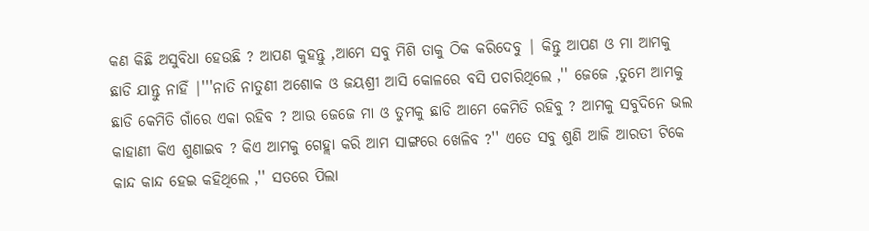କଣ କିଛି ଅସୁବିଧା ହେଉଛି ? ଆପଣ କୁହନ୍ତୁ ,ଆମେ ସବୁ ମିଶି ତାକୁ ଠିକ କରିଦେବୁ | କିନ୍ତୁ ଆପଣ ଓ ମା ଆମକୁ ଛାଡି ଯାନ୍ତୁ ନାହିଁ |'''ନାତି ନାତୁଣୀ ଅଶୋକ ଓ ଜୟଶ୍ରୀ ଆସି କୋଳରେ ବସି ପଚାରିଥିଲେ ,'' ଜେଜେ ,ତୁମେ ଆମକୁ ଛାଡି କେମିତି ଗାଁରେ ଏକା ରହିବ ? ଆଉ ଜେଜେ ମା ଓ ତୁମକୁ ଛାଡି ଆମେ କେମିତି ରହିବୁ ? ଆମକୁ ସବୁଦିନେ ଭଲ କାହାଣୀ କିଏ ଶୁଣାଇବ ? କିଏ ଆମକୁ ଗେହ୍ଲା କରି ଆମ ସାଙ୍ଗରେ ଖେଳିବ ?'' ଏତେ ସବୁ ଶୁଣି ଆଜି ଆରତୀ ଟିକେ କାନ୍ଦ କାନ୍ଦ ହେଇ କହିଥିଲେ ,'' ସତରେ ପିଲା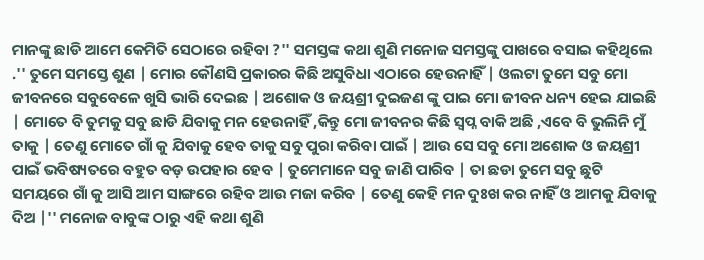ମାନଙ୍କୁ ଛାଡି ଆମେ କେମିତି ସେଠାରେ ରହିବା ?'' ସମସ୍ତଙ୍କ କଥା ଶୁଣି ମନୋଜ ସମସ୍ତଙ୍କୁ ପାଖରେ ବସାଇ କହିଥିଲେ .'' ତୁମେ ସମସ୍ତେ ଶୁଣ | ମୋର କୌଣସି ପ୍ରକାରର କିଛି ଅସୁବିଧା ଏଠାରେ ହେଉନାହିଁ | ଓଲଟା ତୁମେ ସବୁ ମୋ ଜୀବନରେ ସବୁବେଳେ ଖୁସି ଭାରି ଦେଇଛ | ଅଶୋକ ଓ ଜୟଶ୍ରୀ ଦୁଇଜଣ ଙ୍କୁ ପାଇ ମୋ ଜୀବନ ଧନ୍ୟ ହେଇ ଯାଇଛି | ମୋତେ ବି ତୁମକୁ ସବୁ ଛାଡି ଯିବାକୁ ମନ ହେଉନାହିଁ ,କିନ୍ତୁ ମୋ ଜୀବନର କିଛି ସ୍ୱପ୍ନ ବାକି ଅଛି ,ଏବେ ବି ଭୁଲିନି ମୁଁ ତାକୁ | ତେଣୁ ମୋତେ ଗାଁ କୁ ଯିବାକୁ ହେବ ତାକୁ ସବୁ ପୁରା କରିବା ପାଇଁ | ଆଉ ସେ ସବୁ ମୋ ଅଶୋକ ଓ ଜୟଶ୍ରୀ ପାଇଁ ଭବିଷ୍ୟତରେ ବହୁତ ବଡ଼ ଉପହାର ହେବ | ତୁମେମାନେ ସବୁ ଜାଣି ପାରିବ | ତା ଛଡା ତୁମେ ସବୁ ଛୁଟି ସମୟରେ ଗାଁ କୁ ଆସି ଆମ ସାଙ୍ଗରେ ରହିବ ଆଉ ମଜା କରିବ | ତେଣୁ କେହି ମନ ଦୁଃଖ କର ନାହିଁ ଓ ଆମକୁ ଯିବାକୁ ଦିଅ |'' ମନୋଜ ବାବୁଙ୍କ ଠାରୁ ଏହି କଥା ଶୁଣି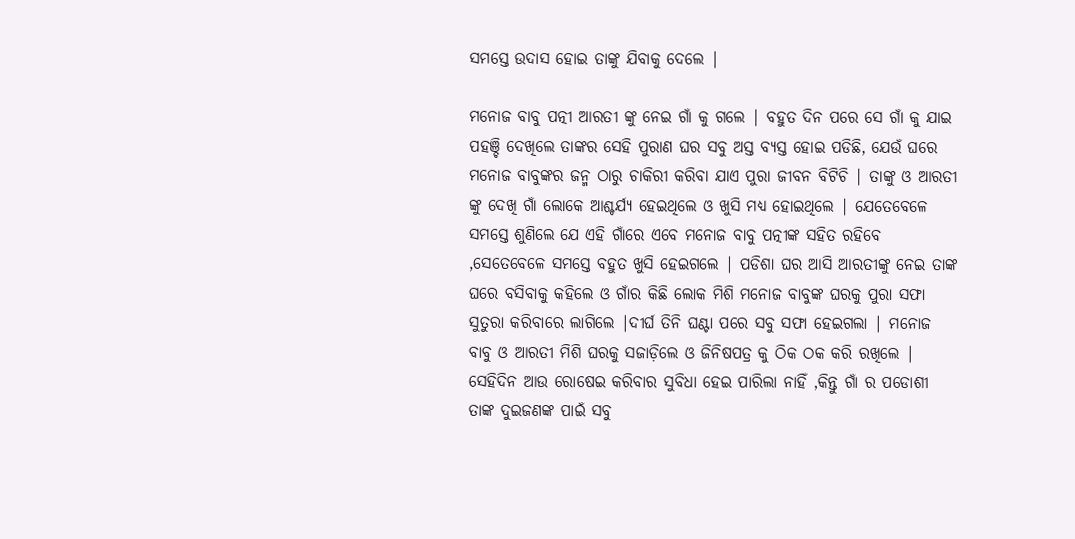ସମସ୍ତେ ଉଦାସ ହୋଇ ତାଙ୍କୁ ଯିବାକୁ ଦେଲେ |

ମନୋଜ ବାବୁ ପତ୍ନୀ ଆରତୀ ଙ୍କୁ ନେଇ ଗାଁ କୁ ଗଲେ | ବହୁତ ଦିନ ପରେ ସେ ଗାଁ କୁ ଯାଇ ପହଞ୍ଚି ଦେଖିଲେ ତାଙ୍କର ସେହି ପୁରାଣ ଘର ସବୁ ଅସ୍ତ ବ୍ୟସ୍ତ ହୋଇ ପଡିଛି, ଯେଉଁ ଘରେ ମନୋଜ ବାବୁଙ୍କର ଜନ୍ମ ଠାରୁ ଚାକିରୀ କରିବା ଯାଏ ପୁରା ଜୀବନ ବିଟିଚି | ତାଙ୍କୁ ଓ ଆରତୀ ଙ୍କୁ ଦେଖି ଗାଁ ଲୋକେ ଆଶ୍ଚର୍ଯ୍ୟ ହେଇଥିଲେ ଓ ଖୁସି ମଧ୍ୟ ହୋଇଥିଲେ | ଯେତେବେଳେ ସମସ୍ତେ ଶୁଣିଲେ ଯେ ଏହି ଗାଁରେ ଏବେ ମନୋଜ ବାବୁ ପତ୍ନୀଙ୍କ ସହିତ ରହିବେ ,ସେତେବେଳେ ସମସ୍ତେ ବହୁତ ଖୁସି ହେଇଗଲେ | ପଡିଶା ଘର ଆସି ଆରତୀଙ୍କୁ ନେଇ ତାଙ୍କ ଘରେ ବସିବାକୁ କହିଲେ ଓ ଗାଁର କିଛି ଲୋକ ମିଶି ମନୋଜ ବାବୁଙ୍କ ଘରକୁ ପୁରା ସଫା ସୁତୁରା କରିବାରେ ଲାଗିଲେ |ଦୀର୍ଘ ତିନି ଘଣ୍ଟା ପରେ ସବୁ ସଫା ହେଇଗଲା | ମନୋଜ ବାବୁ ଓ ଆରତୀ ମିଶି ଘରକୁ ସଜାଡ଼ିଲେ ଓ ଜିନିଷପତ୍ର କୁ ଠିକ ଠକ କରି ରଖିଲେ | ସେହିଦିନ ଆଉ ରୋଷେଇ କରିବାର ସୁବିଧା ହେଇ ପାରିଲା ନାହିଁ ,କିନ୍ତୁ ଗାଁ ର ପଡୋଶୀ ତାଙ୍କ ଦୁଇଜଣଙ୍କ ପାଇଁ ସବୁ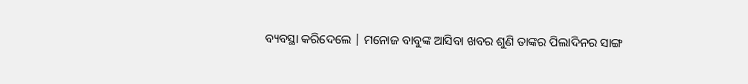ବ୍ୟବସ୍ଥା କରିଦେଲେ | ମନୋଜ ବାବୁଙ୍କ ଆସିବା ଖବର ଶୁଣି ତାଙ୍କର ପିଲାଦିନର ସାଙ୍ଗ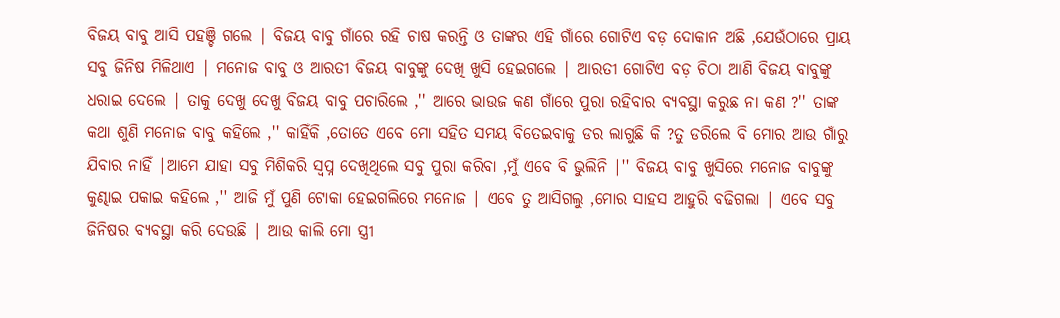ବିଜୟ ବାବୁ ଆସି ପହଞ୍ଚି ଗଲେ | ବିଜୟ ବାବୁ ଗାଁରେ ରହି ଚାଷ କରନ୍ତି ଓ ତାଙ୍କର ଏହି ଗାଁରେ ଗୋଟିଏ ବଡ଼ ଦୋକାନ ଅଛି ,ଯେଉଁଠାରେ ପ୍ରାୟ ସବୁ ଜିନିଷ ମିଳିଥାଏ | ମନୋଜ ବାବୁ ଓ ଆରତୀ ବିଜୟ ବାବୁଙ୍କୁ ଦେଖି ଖୁସି ହେଇଗଲେ | ଆରତୀ ଗୋଟିଏ ବଡ଼ ଚିଠା ଆଣି ବିଜୟ ବାବୁଙ୍କୁ ଧରାଇ ଦେଲେ | ତାକୁ ଦେଖୁ ଦେଖୁ ବିଜୟ ବାବୁ ପଚାରିଲେ ,'' ଆରେ ଭାଉଜ କଣ ଗାଁରେ ପୁରା ରହିବାର ବ୍ୟବସ୍ଥା କରୁଛ ନା କଣ ?'' ତାଙ୍କ କଥା ଶୁଣି ମନୋଜ ବାବୁ କହିଲେ ,'' କାହିଁକି ,ତୋତେ ଏବେ ମୋ ସହିତ ସମୟ ବିତେଇବାକୁ ଡର ଲାଗୁଛି କି ?ତୁ ଡରିଲେ ବି ମୋର ଆଉ ଗାଁରୁ ଯିବାର ନାହିଁ |ଆମେ ଯାହା ସବୁ ମିଶିକରି ସ୍ୱପ୍ନ ଦେଖିଥିଲେ ସବୁ ପୁରା କରିବା ,ମୁଁ ଏବେ ବି ଭୁଲିନି |'' ବିଜୟ ବାବୁ ଖୁସିରେ ମନୋଜ ବାବୁଙ୍କୁ କୁଣ୍ଢାଇ ପକାଇ କହିଲେ ,'' ଆଜି ମୁଁ ପୁଣି ଟୋକା ହେଇଗଲିରେ ମନୋଜ | ଏବେ ତୁ ଆସିଗଲୁ ,ମୋର ସାହସ ଆହୁରି ବଢିଗଲା | ଏବେ ସବୁ ଜିନିଷର ବ୍ୟବସ୍ଥା କରି ଦେଉଛି | ଆଉ କାଲି ମୋ ସ୍ତ୍ରୀ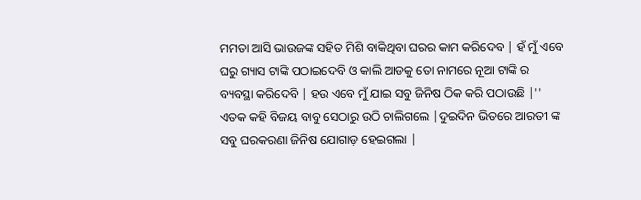ମମତା ଆସି ଭାଉଜଙ୍କ ସହିତ ମିଶି ବାକିଥିବା ଘରର କାମ କରିଦେବ | ହଁ ମୁଁ ଏବେ ଘରୁ ଗ୍ୟାସ ଟାଙ୍କି ପଠାଇଦେବି ଓ କାଲି ଆଡକୁ ତୋ ନାମରେ ନୂଆ ଟାଙ୍କି ର ବ୍ୟବସ୍ଥା କରିଦେବି | ହଉ ଏବେ ମୁଁ ଯାଇ ସବୁ ଜିନିଷ ଠିକ କରି ପଠାଉଛି |'' ଏତକ କହି ବିଜୟ ବାବୁ ସେଠାରୁ ଉଠି ଚାଲିଗଲେ |ଦୁଇଦିନ ଭିତରେ ଆରତୀ ଙ୍କ ସବୁ ଘରକରଣା ଜିନିଷ ଯୋଗାଡ଼ ହେଇଗଲା |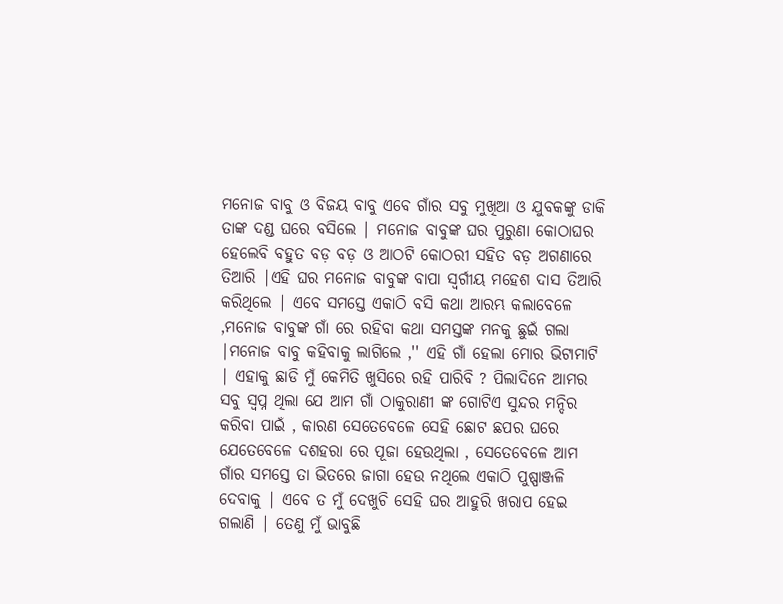ମନୋଜ ବାବୁ ଓ ବିଜୟ ବାବୁ ଏବେ ଗାଁର ସବୁ ମୁଖିଆ ଓ ଯୁବକଙ୍କୁ ଡାକି ତାଙ୍କ ଦଣ୍ଡ ଘରେ ବସିଲେ | ମନୋଜ ବାବୁଙ୍କ ଘର ପୁରୁଣା କୋଠାଘର ହେଲେବି ବହୁତ ବଡ଼ ବଡ଼ ଓ ଆଠଟି କୋଠରୀ ସହିତ ବଡ଼ ଅଗଣାରେ ତିଆରି |ଏହି ଘର ମନୋଜ ବାବୁଙ୍କ ବାପା ସ୍ବର୍ଗୀୟ ମହେଶ ଦାସ ତିଆରି କରିଥିଲେ | ଏବେ ସମସ୍ତେ ଏକାଠି ବସି କଥା ଆରମ୍ଭ କଲାବେଳେ ,ମନୋଜ ବାବୁଙ୍କ ଗାଁ ରେ ରହିବା କଥା ସମସ୍ତଙ୍କ ମନକୁ ଛୁଇଁ ଗଲା |ମନୋଜ ବାବୁ କହିବାକୁ ଲାଗିଲେ ,'' ଏହି ଗାଁ ହେଲା ମୋର ଭିଟାମାଟି | ଏହାକୁ ଛାଡି ମୁଁ କେମିତି ଖୁସିରେ ରହି ପାରିବି ? ପିଲାଦିନେ ଆମର ସବୁ ସ୍ୱପ୍ନ ଥିଲା ଯେ ଆମ ଗାଁ ଠାକୁରାଣୀ ଙ୍କ ଗୋଟିଏ ସୁନ୍ଦର ମନ୍ଦିର କରିବା ପାଇଁ , କାରଣ ସେତେବେଳେ ସେହି ଛୋଟ ଛପର ଘରେ ଯେତେବେଳେ ଦଶହରା ରେ ପୂଜା ହେଉଥିଲା , ସେତେବେଳେ ଆମ ଗାଁର ସମସ୍ତେ ତା ଭିତରେ ଜାଗା ହେଉ ନଥିଲେ ଏକାଠି ପୁଷ୍ପାଞ୍ଜଳି ଦେବାକୁ | ଏବେ ତ ମୁଁ ଦେଖୁଚି ସେହି ଘର ଆହୁରି ଖରାପ ହେଇ ଗଲାଣି | ତେଣୁ ମୁଁ ଭାବୁଛି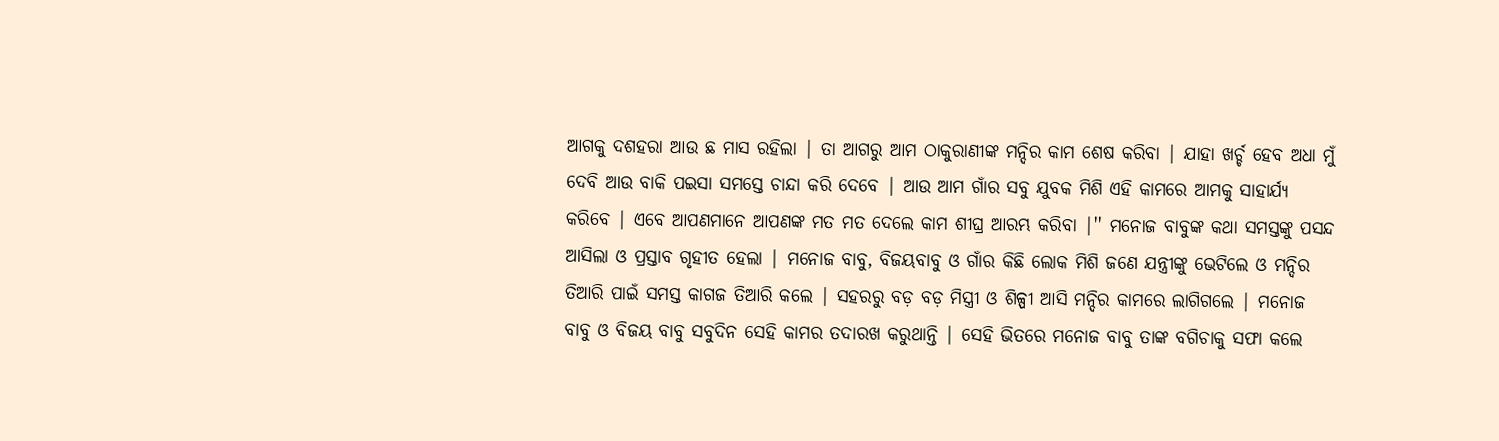ଆଗକୁ ଦଶହରା ଆଉ ଛ ମାସ ରହିଲା | ତା ଆଗରୁ ଆମ ଠାକୁରାଣୀଙ୍କ ମନ୍ଦିର କାମ ଶେଷ କରିବା | ଯାହା ଖର୍ଚ୍ଚ ହେବ ଅଧା ମୁଁ ଦେବି ଆଉ ବାକି ପଇସା ସମସ୍ତେ ଚାନ୍ଦା କରି ଦେବେ | ଆଉ ଆମ ଗାଁର ସବୁ ଯୁବକ ମିଶି ଏହି କାମରେ ଆମକୁ ସାହାର୍ଯ୍ୟ କରିବେ | ଏବେ ଆପଣମାନେ ଆପଣଙ୍କ ମତ ମତ ଦେଲେ କାମ ଶୀଘ୍ର ଆରମ୍ଭ କରିବା |'' ମନୋଜ ବାବୁଙ୍କ କଥା ସମସ୍ତଙ୍କୁ ପସନ୍ଦ ଆସିଲା ଓ ପ୍ରସ୍ତାବ ଗୃହୀତ ହେଲା | ମନୋଜ ବାବୁ, ବିଜୟବାବୁ ଓ ଗାଁର କିଛି ଲୋକ ମିଶି ଜଣେ ଯନ୍ତ୍ରୀଙ୍କୁ ଭେଟିଲେ ଓ ମନ୍ଦିର ତିଆରି ପାଇଁ ସମସ୍ତ କାଗଜ ତିଆରି କଲେ | ସହରରୁ ବଡ଼ ବଡ଼ ମିସ୍ତ୍ରୀ ଓ ଶିଳ୍ପୀ ଆସି ମନ୍ଦିର କାମରେ ଲାଗିଗଲେ | ମନୋଜ ବାବୁ ଓ ବିଜୟ ବାବୁ ସବୁଦିନ ସେହି କାମର ତଦାରଖ କରୁଥାନ୍ତି | ସେହି ଭିତରେ ମନୋଜ ବାବୁ ତାଙ୍କ ବଗିଚାକୁ ସଫା କଲେ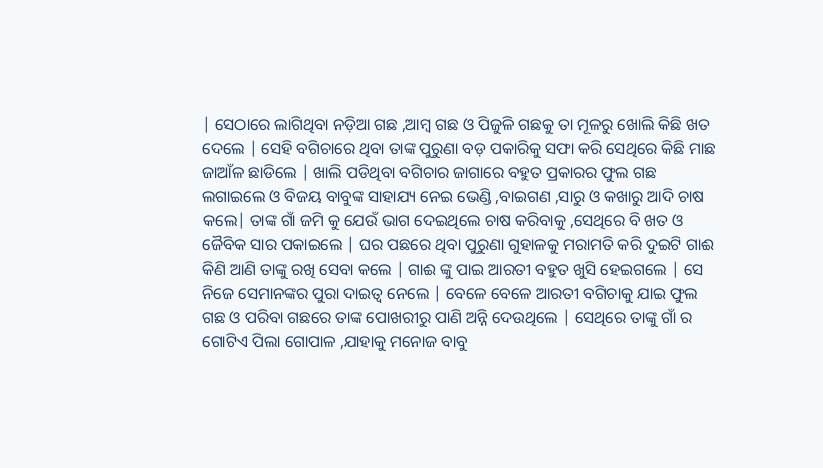| ସେଠାରେ ଲାଗିଥିବା ନଡ଼ିଆ ଗଛ ,ଆମ୍ବ ଗଛ ଓ ପିଜୁଳି ଗଛକୁ ତା ମୂଳରୁ ଖୋଲି କିଛି ଖତ ଦେଲେ | ସେହି ବଗିଚାରେ ଥିବା ତାଙ୍କ ପୁରୁଣା ବଡ଼ ପକାରିକୁ ସଫା କରି ସେଥିରେ କିଛି ମାଛ ଜାଆଁଳ ଛାଡିଲେ | ଖାଲି ପଡିଥିବା ବଗିଚାର ଜାଗାରେ ବହୁତ ପ୍ରକାରର ଫୁଲ ଗଛ ଲଗାଇଲେ ଓ ବିଜୟ ବାବୁଙ୍କ ସାହାଯ୍ୟ ନେଇ ଭେଣ୍ଡି ,ବାଇଗଣ ,ସାରୁ ଓ କଖାରୁ ଆଦି ଚାଷ କଲେ| ତାଙ୍କ ଗାଁ ଜମି କୁ ଯେଉଁ ଭାଗ ଦେଇଥିଲେ ଚାଷ କରିବାକୁ ,ସେଥିରେ ବି ଖତ ଓ ଜୈବିକ ସାର ପକାଇଲେ | ଘର ପଛରେ ଥିବା ପୁରୁଣା ଗୁହାଳକୁ ମରାମତି କରି ଦୁଇଟି ଗାଈ କିଣି ଆଣି ତାଙ୍କୁ ରଖି ସେବା କଲେ | ଗାଈ ଙ୍କୁ ପାଇ ଆରତୀ ବହୁତ ଖୁସି ହେଇଗଲେ | ସେ ନିଜେ ସେମାନଙ୍କର ପୁରା ଦାଇତ୍ୱ ନେଲେ | ବେଳେ ବେଳେ ଆରତୀ ବଗିଚାକୁ ଯାଇ ଫୁଲ ଗଛ ଓ ପରିବା ଗଛରେ ତାଙ୍କ ପୋଖରୀରୁ ପାଣି ଅନ୍ନି ଦେଉଥିଲେ | ସେଥିରେ ତାଙ୍କୁ ଗାଁ ର ଗୋଟିଏ ପିଲା ଗୋପାଳ ,ଯାହାକୁ ମନୋଜ ବାବୁ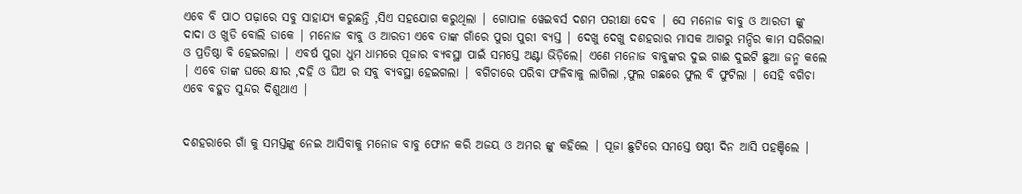ଏବେ ବି ପାଠ ପଢ଼ାରେ ସବୁ ସାହାଯ୍ୟ କରୁଛନ୍ତି ,ସିଏ ସହଯୋଗ କରୁଥିଲା | ଗୋପାଳ ୱେଇବର୍ସ ଦଶମ ପରୀକ୍ଷା ଦେବ | ସେ ମନୋଜ ବାବୁ ଓ ଆରତୀ ଙ୍କୁ ଦାଦା ଓ ଖୁଡି ବୋଲି ଡାକେ | ମନୋଜ ବାବୁ ଓ ଆରତୀ ଏବେ ତାଙ୍କ ଗାଁରେ ପୁରା ପୁରୀ ବ୍ୟସ୍ତ | ଦେଖୁ ଦେଖୁ ଦଶହରାର ମାସକ ଆଗରୁ ମନ୍ଦିର କାମ ସରିଗଲା ଓ ପ୍ରତିଷ୍ଠା ବି ହେଇଗଲା | ଏବର୍ଷ ପୁରା ଧୁମ ଧାମରେ ପୂଜାର ବ୍ୟବସ୍ଥା ପାଇଁ ସମସ୍ତେ ଅଣ୍ଟା ଭିଡ଼ିଲେ| ଏଣେ ମନୋଜ ବାବୁଙ୍କର ଦୁଇ ଗାଈ ଦୁଇଟି ଛୁଆ ଜନ୍ମ କଲେ | ଏବେ ତାଙ୍କ ଘରେ କ୍ଷୀର ,ଦହି ଓ ଘିଅ ର ସବୁ ବ୍ୟବସ୍ଥା ହେଇଗଲା | ବଗିଚାରେ ପରିବା ଫଳିବାକୁ ଲାଗିଲା ,ଫୁଲ ଗଛରେ ଫୁଲ ବି ଫୁଟିଲା | ସେହି ବଗିଚା ଏବେ ବହୁତ ସୁନ୍ଦର ଦିଶୁଥାଏ |


ଦଶହରାରେ ଗାଁ କୁ ସମସ୍ତଙ୍କୁ ନେଇ ଆସିବାକୁ ମନୋଜ ବାବୁ ଫୋନ କରି ଅଜୟ ଓ ଅମର ଙ୍କୁ କହିଲେ | ପୂଜା ଛୁଟିରେ ସମସ୍ତେ ଷଷ୍ଠୀ ଦିନ ଆସି ପହଞ୍ଚିଲେ |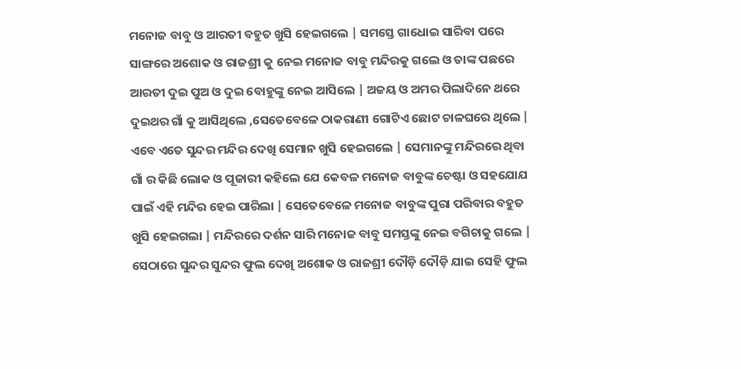ମନୋଜ ବାବୁ ଓ ଆରତୀ ବହୁତ ଖୁସି ହେଇଗଲେ | ସମସ୍ତେ ଗାଧୋଇ ସାରିବା ପରେ ସାଙ୍ଗରେ ଅଶୋକ ଓ ରାଜଶ୍ରୀ କୁ ନେଇ ମନୋଜ ବାବୁ ମନ୍ଦିରକୁ ଗଲେ ଓ ତାଙ୍କ ପଛରେ ଆରତୀ ଦୁଇ ପୁଅ ଓ ଦୁଇ ବୋହୁଙ୍କୁ ନେଇ ଆସିଲେ | ଅଜୟ ଓ ଅମର ପିଲାଦିନେ ଥରେ ଦୁଇଥର ଗାଁ କୁ ଆସିଥିଲେ ,ସେତେବେଳେ ଠାକରାଣୀ ଗୋଟିଏ ଛୋଟ ଚାଳଘରେ ଥିଲେ | ଏବେ ଏତେ ସୁନ୍ଦର ମନ୍ଦିର ଦେଖି ସେମାନ ଖୁସି ହେଇଗଲେ | ସେମାନଙ୍କୁ ମନ୍ଦିରରେ ଥିବା ଗାଁ ର କିଛି ଲୋକ ଓ ପୂଜାରୀ କହିଲେ ଯେ କେବଳ ମନୋଜ ବାବୁଙ୍କ ଚେଷ୍ଟା ଓ ସହଯୋଯ ପାଇଁ ଏହି ମନ୍ଦିର ହେଇ ପାରିଲା | ସେତେବେଳେ ମନୋଜ ବାବୁଙ୍କ ପୁରା ପରିବାର ବହୁତ ଖୁସି ହେଇଗଲା | ମନ୍ଦିରରେ ଦର୍ଶନ ସାରି ମନୋଜ ବାବୁ ସମସ୍ତଙ୍କୁ ନେଇ ବଗିଚାକୁ ଗଲେ | ସେଠାରେ ସୁନ୍ଦର ସୁନ୍ଦର ଫୁଲ ଦେଖି ଅଶୋକ ଓ ରାଜଶ୍ରୀ ଦୌଡ଼ି ଦୌଡ଼ି ଯାଇ ସେହି ଫୁଲ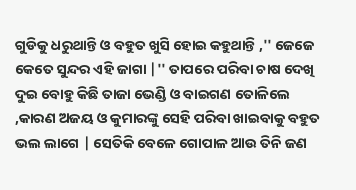ଗୁଡିକୁ ଧରୁଥାନ୍ତି ଓ ବହୁତ ଖୁସି ହୋଇ କହୁଥାନ୍ତି ,'' ଜେଜେ କେତେ ସୁନ୍ଦର ଏହି ଜାଗା |'' ତାପରେ ପରିବା ଚାଷ ଦେଖି ଦୁଇ ବୋହୁ କିଛି ତାଜା ଭେଣ୍ଡି ଓ ବାଇଗଣ ତୋଳିଲେ ,କାରଣ ଅଜୟ ଓ କୁମାରଙ୍କୁ ସେହି ପରିବା ଖାଇବାକୁ ବହୁତ ଭଲ ଲାଗେ | ସେତିକି ବେଳେ ଗୋପାଳ ଆଉ ତିନି ଜଣ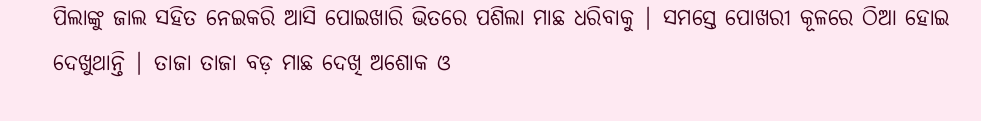ପିଲାଙ୍କୁ ଜାଲ ସହିତ ନେଇକରି ଆସି ପୋଇଖାରି ଭିତରେ ପଶିଲା ମାଛ ଧରିବାକୁ | ସମସ୍ତେ ପୋଖରୀ କୂଳରେ ଠିଆ ହୋଇ ଦେଖୁଥାନ୍ତି | ତାଜା ତାଜା ବଡ଼ ମାଛ ଦେଖି ଅଶୋକ ଓ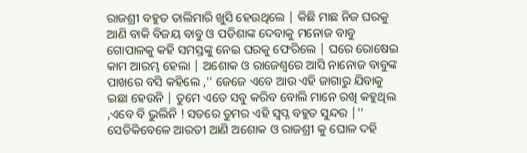ରାଜଶ୍ରୀ ବହୁତ ତାଲିମାରି ଖୁସି ହେଉଥିଲେ | କିଛି ମାଛ ନିଜ ଘରକୁ ଆଣି ବାକି ବିଜୟ ବାବୁ ଓ ପଡିଶାଙ୍କ ଦେବାକୁ ମନୋଜ ବାବୁ ଗୋପାଳକୁ କହି ସମସ୍ତଙ୍କୁ ନେଇ ଘରକୁ ଫେରିଲେ | ଘରେ ରୋଷେଇ କାମ ଆରମ୍ଭ ହେଲା | ଅଶୋକ ଓ ରାଜେଶ୍ୱରେ ଆସି ନାନୋଜ ବାବୁଙ୍କ ପାଖରେ ବସି କହିଲେ ,'' ଜେଜେ ଏବେ ଆଉ ଏହି ଜାଗାରୁ ଯିବାକୁ ଇଛା ହେଉନି | ତୁମେ ଏତେ ସବୁ କରିବ ବୋଲି ମାନେ ରଖି କହୁଥିଲ ,ଏବେ ବି ଭୁଲିନି ! ସତରେ ତୁମର ଏହି ସ୍ୱପ୍ନ ବହୁତ ସୁନ୍ଦର |'' ସେତିକିବେଳେ ଆରତୀ ଆଣି ଅଶୋକ ଓ ରାଜଶ୍ରୀ କୁ ଘୋଳ ଦହି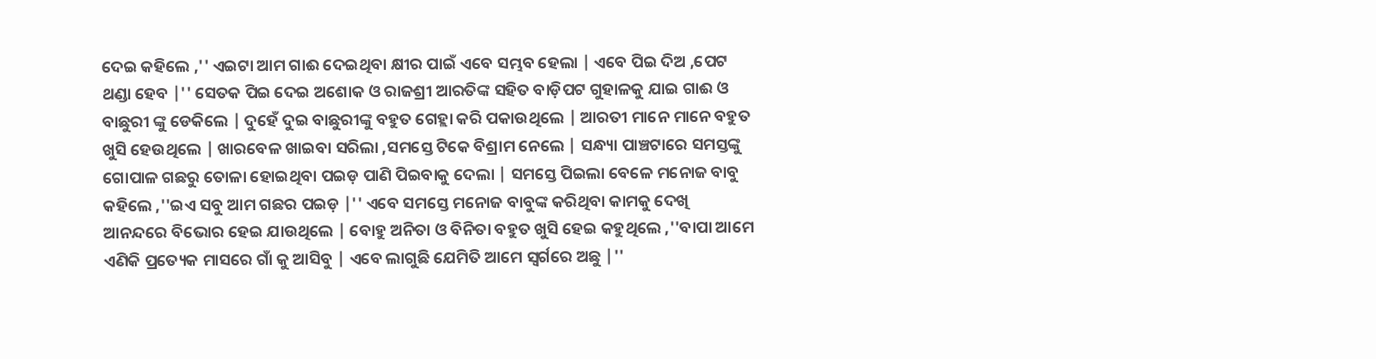ଦେଇ କହିଲେ ,'' ଏଇଟା ଆମ ଗାଈ ଦେଇଥିବା କ୍ଷୀର ପାଇଁ ଏବେ ସମ୍ଭବ ହେଲା | ଏବେ ପିଇ ଦିଅ ,ପେଟ ଥଣ୍ଡା ହେବ |'' ସେତକ ପିଇ ଦେଇ ଅଶୋକ ଓ ରାଜଶ୍ରୀ ଆରତିଙ୍କ ସହିତ ବାଡ଼ିପଟ ଗୁହାଳକୁ ଯାଇ ଗାଈ ଓ ବାଛୁରୀ ଙ୍କୁ ଡେକିଲେ | ଦୁହେଁ ଦୁଇ ବାଛୁରୀଙ୍କୁ ବହୁତ ଗେହ୍ଲା କରି ପକାଉଥିଲେ | ଆରତୀ ମାନେ ମାନେ ବହୁତ ଖୁସି ହେଉଥିଲେ | ଖାରବେଳ ଖାଇବା ସରିଲା ,ସମସ୍ତେ ଟିକେ ବିଶ୍ରାମ ନେଲେ | ସନ୍ଧ୍ୟା ପାଞ୍ଚଟାରେ ସମସ୍ତଙ୍କୁ ଗୋପାଳ ଗଛରୁ ତୋଳା ହୋଇଥିବା ପଇଡ଼ ପାଣି ପିଇବାକୁ ଦେଲା | ସମସ୍ତେ ପିଇଲା ବେଳେ ମନୋଜ ବାବୁ କହିଲେ ,''ଇଏ ସବୁ ଆମ ଗଛର ପଇଡ଼ |'' ଏବେ ସମସ୍ତେ ମନୋଜ ବାବୁଙ୍କ କରିଥିବା କାମକୁ ଦେଖି ଆନନ୍ଦରେ ବିଭୋର ହେଇ ଯାଉଥିଲେ | ବୋହୁ ଅନିତା ଓ ବିନିତା ବହୁତ ଖୁସି ହେଇ କହୁଥିଲେ ,''ବାପା ଆମେ ଏଣିକି ପ୍ରତ୍ୟେକ ମାସରେ ଗାଁ କୁ ଆସିବୁ | ଏବେ ଲାଗୁଛି ଯେମିତି ଆମେ ସ୍ଵର୍ଗରେ ଅଛୁ |''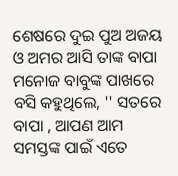ଶେଷରେ ଦୁଇ ପୁଅ ଅଜୟ ଓ ଅମର ଆସି ତାଙ୍କ ବାପା ମନୋଜ ବାବୁଙ୍କ ପାଖରେ ବସି କହୁଥିଲେ, '' ସତରେ ବାପା , ଆପଣ ଆମ ସମସ୍ତଙ୍କ ପାଇଁ ଏତେ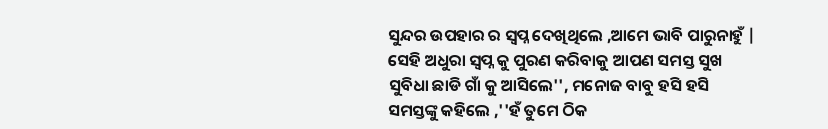ସୁନ୍ଦର ଉପହାର ର ସ୍ୱପ୍ନ ଦେଖିଥିଲେ ,ଆମେ ଭାବି ପାରୁନାହୁଁ | ସେହି ଅଧୁରା ସ୍ବପ୍ନ କୁ ପୁରଣ କରିବାକୁ ଆପଣ ସମସ୍ତ ସୁଖ ସୁବିଧା ଛାଡି ଗାଁ କୁ ଆସିଲେ'', ମନୋଜ ବାବୁ ହସି ହସି ସମସ୍ତଙ୍କୁ କହିଲେ ,''ହଁ ତୁମେ ଠିକ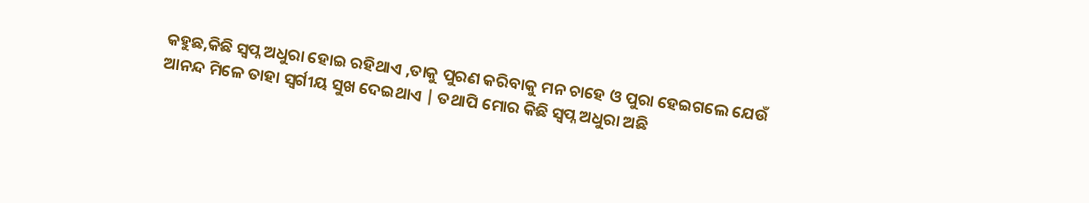କହୁଛ,କିଛି ସ୍ୱପ୍ନ ଅଧୁରା ହୋଇ ରହିଥାଏ ,ତାକୁ ପୁରଣ କରିବାକୁ ମନ ଚାହେ ଓ ପୁରା ହେଇଗଲେ ଯେଉଁ ଆନନ୍ଦ ମିଳେ ତାହା ସ୍ବର୍ଗୀୟ ସୁଖ ଦେଇଥାଏ | ତଥାପି ମୋର କିଛି ସ୍ବପ୍ନ ଅଧୁରା ଅଛି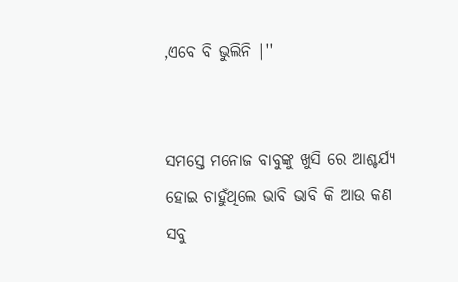,ଏବେ ବି ଭୁଲିନି |''


ସମସ୍ତେ ମନୋଜ ବାବୁଙ୍କୁ ଖୁସି ରେ ଆଶ୍ଚର୍ଯ୍ୟ ହୋଇ ଚାହୁଁଥିଲେ ଭାବି ଭାବି କି ଆଉ କଣ ସବୁ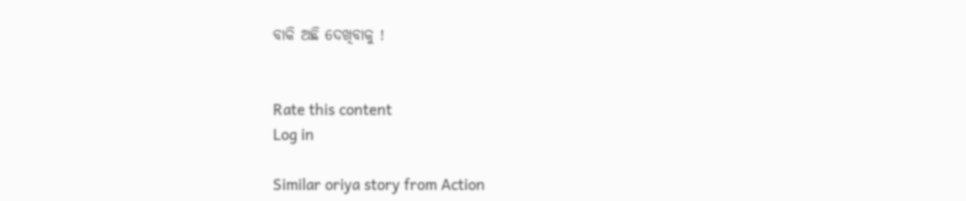ବାକି ଅଛି ଦେଖିବାକୁ !


Rate this content
Log in

Similar oriya story from Action